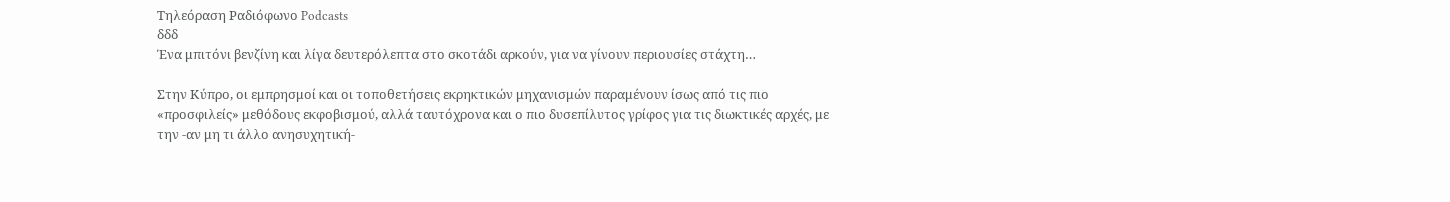Τηλεόραση Ραδιόφωνο Podcasts
δδδ
Ένα μπιτόνι βενζίνη και λίγα δευτερόλεπτα στο σκοτάδι αρκούν, για να γίνουν περιουσίες στάχτη…

Στην Κύπρο, οι εμπρησμοί και οι τοποθετήσεις εκρηκτικών μηχανισμών παραμένουν ίσως από τις πιο «προσφιλείς» μεθόδους εκφοβισμού, αλλά ταυτόχρονα και ο πιο δυσεπίλυτος γρίφος για τις διωκτικές αρχές, με την -αν μη τι άλλο ανησυχητική-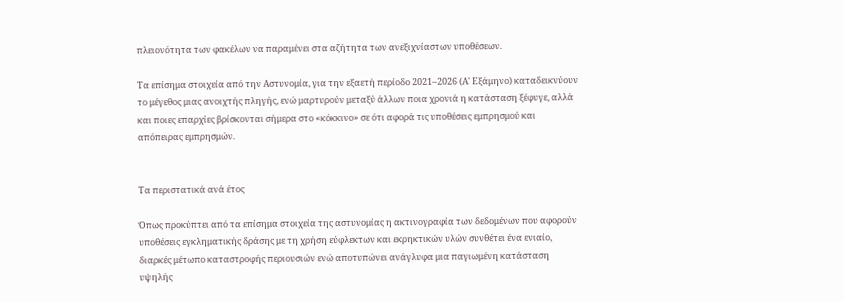πλειονότητα των φακέλων να παραμένει στα αζήτητα των ανεξιχνίαστων υποθέσεων.

Τα επίσημα στοιχεία από την Αστυνομία, για την εξαετή περίοδο 2021–2026 (Α' Εξάμηνο) καταδεικνύουν το μέγεθος μιας ανοιχτής πληγής, ενώ μαρτυρούν μεταξύ άλλων ποια χρονιά η κατάσταση ξέφυγε, αλλά και ποιες επαρχίες βρίσκονται σήμερα στο «κόκκινο» σε ότι αφορά τις υποθέσεις εμπρησμού και απόπειρας εμπρησμών.


Τα περιστατικά ανά έτος

Όπως προκύπτει από τα επίσημα στοιχεία της αστυνομίας η ακτινογραφία των δεδομένων που αφορούν υποθέσεις εγκληματικής δράσης με τη χρήση εύφλεκτων και εκρηκτικών υλών συνθέτει ένα ενιαίο, διαρκές μέτωπο καταστροφής περιουσιών ενώ αποτυπώνει ανάγλυφα μια παγιωμένη κατάσταση υψηλής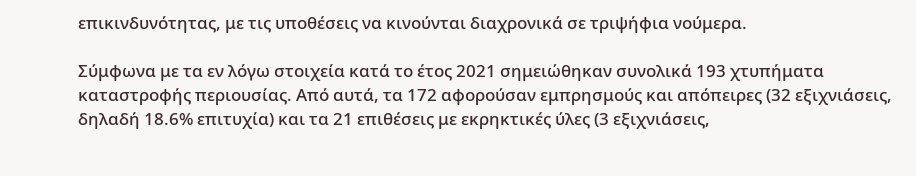επικινδυνότητας, με τις υποθέσεις να κινούνται διαχρονικά σε τριψήφια νούμερα.

Σύμφωνα με τα εν λόγω στοιχεία κατά το έτος 2021 σημειώθηκαν συνολικά 193 χτυπήματα καταστροφής περιουσίας. Από αυτά, τα 172 αφορούσαν εμπρησμούς και απόπειρες (32 εξιχνιάσεις, δηλαδή 18.6% επιτυχία) και τα 21 επιθέσεις με εκρηκτικές ύλες (3 εξιχνιάσεις,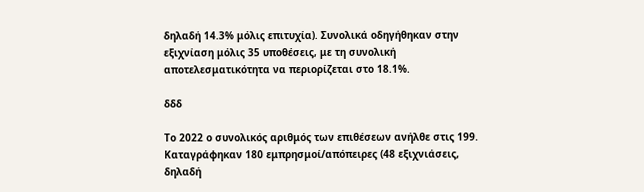δηλαδή 14.3% μόλις επιτυχία). Συνολικά οδηγήθηκαν στην εξιχνίαση μόλις 35 υποθέσεις, με τη συνολική αποτελεσματικότητα να περιορίζεται στο 18.1%.

δδδ

Το 2022 ο συνολικός αριθμός των επιθέσεων ανήλθε στις 199. Καταγράφηκαν 180 εμπρησμοί/απόπειρες (48 εξιχνιάσεις, δηλαδή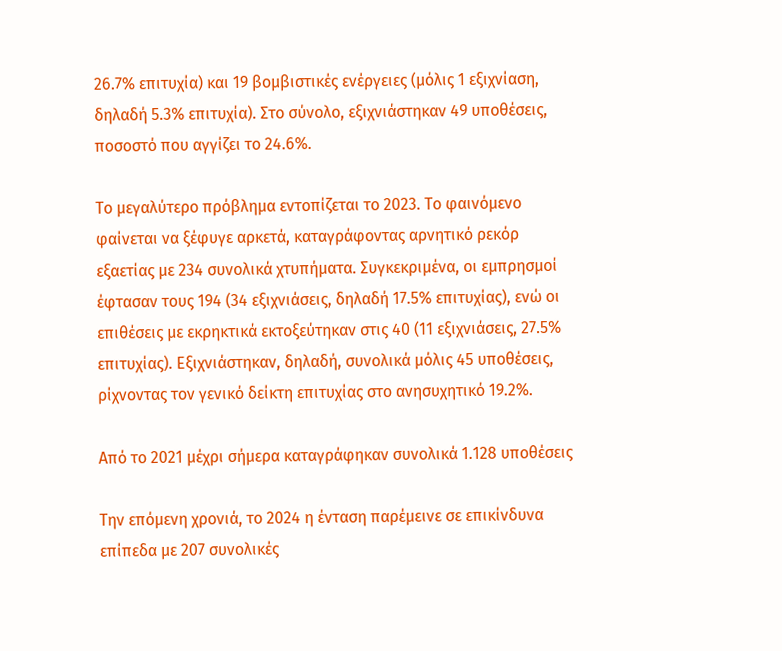26.7% επιτυχία) και 19 βομβιστικές ενέργειες (μόλις 1 εξιχνίαση, δηλαδή 5.3% επιτυχία). Στο σύνολο, εξιχνιάστηκαν 49 υποθέσεις, ποσοστό που αγγίζει το 24.6%.

Το μεγαλύτερο πρόβλημα εντοπίζεται το 2023. Το φαινόμενο φαίνεται να ξέφυγε αρκετά, καταγράφοντας αρνητικό ρεκόρ εξαετίας με 234 συνολικά χτυπήματα. Συγκεκριμένα, οι εμπρησμοί έφτασαν τους 194 (34 εξιχνιάσεις, δηλαδή 17.5% επιτυχίας), ενώ οι επιθέσεις με εκρηκτικά εκτοξεύτηκαν στις 40 (11 εξιχνιάσεις, 27.5% επιτυχίας). Εξιχνιάστηκαν, δηλαδή, συνολικά μόλις 45 υποθέσεις, ρίχνοντας τον γενικό δείκτη επιτυχίας στο ανησυχητικό 19.2%.

Από το 2021 μέχρι σήμερα καταγράφηκαν συνολικά 1.128 υποθέσεις

Την επόμενη χρονιά, το 2024 η ένταση παρέμεινε σε επικίνδυνα επίπεδα με 207 συνολικές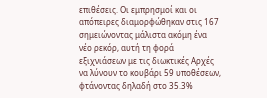επιθέσεις. Οι εμπρησμοί και οι απόπειρες διαμορφώθηκαν στις 167 σημειώνοντας μάλιστα ακόμη ένα νέο ρεκόρ, αυτή τη φορά εξιχνιάσεων με τις διωκτικές Αρχές να λύνουν το κουβάρι 59 υποθέσεων, φτάνοντας δηλαδή στο 35.3%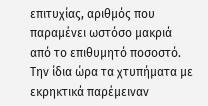επιτυχίας, αριθμός που παραμένει ωστόσο μακριά από το επιθυμητό ποσοστό. Την ίδια ώρα τα χτυπήματα με εκρηκτικά παρέμειναν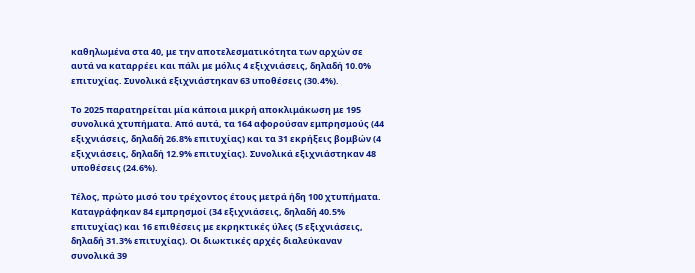καθηλωμένα στα 40, με την αποτελεσματικότητα των αρχών σε αυτά να καταρρέει και πάλι με μόλις 4 εξιχνιάσεις, δηλαδή 10.0% επιτυχίας. Συνολικά εξιχνιάστηκαν 63 υποθέσεις (30.4%).

Το 2025 παρατηρείται μία κάποια μικρή αποκλιμάκωση με 195 συνολικά χτυπήματα. Από αυτά, τα 164 αφορούσαν εμπρησμούς (44 εξιχνιάσεις, δηλαδή 26.8% επιτυχίας) και τα 31 εκρήξεις βομβών (4 εξιχνιάσεις, δηλαδή 12.9% επιτυχίας). Συνολικά εξιχνιάστηκαν 48 υποθέσεις (24.6%).

Τέλος, πρώτο μισό του τρέχοντος έτους μετρά ήδη 100 χτυπήματα. Καταγράφηκαν 84 εμπρησμοί (34 εξιχνιάσεις, δηλαδή 40.5% επιτυχίας) και 16 επιθέσεις με εκρηκτικές ύλες (5 εξιχνιάσεις, δηλαδή 31.3% επιτυχίας). Οι διωκτικές αρχές διαλεύκαναν συνολικά 39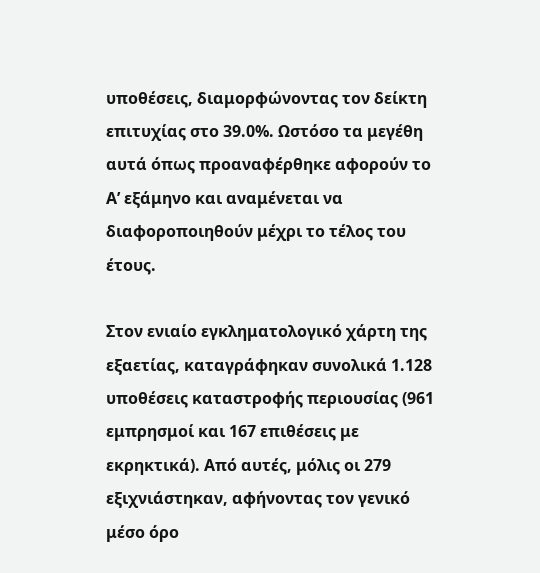υποθέσεις, διαμορφώνοντας τον δείκτη επιτυχίας στο 39.0%. Ωστόσο τα μεγέθη αυτά όπως προαναφέρθηκε αφορούν το Α’ εξάμηνο και αναμένεται να διαφοροποιηθούν μέχρι το τέλος του έτους.

Στον ενιαίο εγκληματολογικό χάρτη της εξαετίας, καταγράφηκαν συνολικά 1.128 υποθέσεις καταστροφής περιουσίας (961 εμπρησμοί και 167 επιθέσεις με εκρηκτικά). Από αυτές, μόλις οι 279 εξιχνιάστηκαν, αφήνοντας τον γενικό μέσο όρο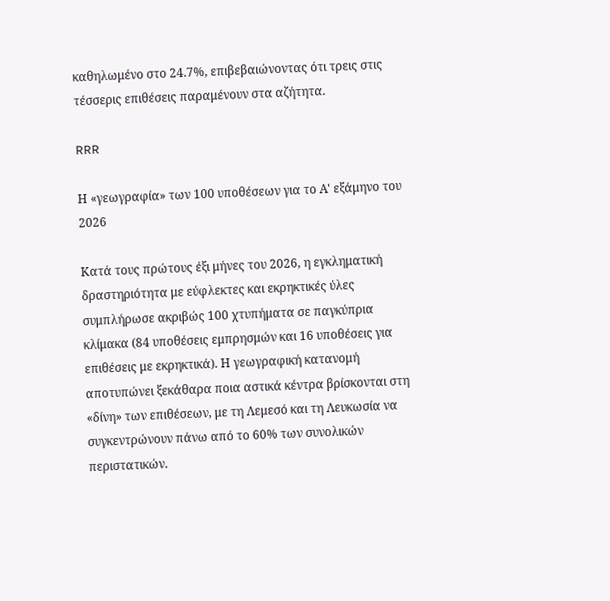καθηλωμένο στο 24.7%, επιβεβαιώνοντας ότι τρεις στις τέσσερις επιθέσεις παραμένουν στα αζήτητα.

RRR

Η «γεωγραφία» των 100 υποθέσεων για το Α' εξάμηνο του 2026

Κατά τους πρώτους έξι μήνες του 2026, η εγκληματική δραστηριότητα με εύφλεκτες και εκρηκτικές ύλες συμπλήρωσε ακριβώς 100 χτυπήματα σε παγκύπρια κλίμακα (84 υποθέσεις εμπρησμών και 16 υποθέσεις για επιθέσεις με εκρηκτικά). Η γεωγραφική κατανομή αποτυπώνει ξεκάθαρα ποια αστικά κέντρα βρίσκονται στη «δίνη» των επιθέσεων, με τη Λεμεσό και τη Λευκωσία να συγκεντρώνουν πάνω από το 60% των συνολικών περιστατικών.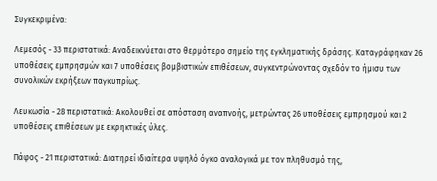Συγκεκριμένα:

Λεμεσός - 33 περιστατικά: Αναδεικνύεται στο θερμότερο σημείο της εγκληματικής δράσης. Καταγράφηκαν 26 υποθέσεις εμπρησμών και 7 υποθέσεις βομβιστικών επιθέσεων, συγκεντρώνοντας σχεδόν το ήμισυ των συνολικών εκρήξεων παγκυπρίως.

Λευκωσία - 28 περιστατικά: Ακολουθεί σε απόσταση αναπνοής, μετρώντας 26 υποθέσεις εμπρησμού και 2 υποθέσεις επιθέσεων με εκρηκτικές ύλες.

Πάφος - 21 περιστατικά: Διατηρεί ιδιαίτερα υψηλό όγκο αναλογικά με τον πληθυσμό της,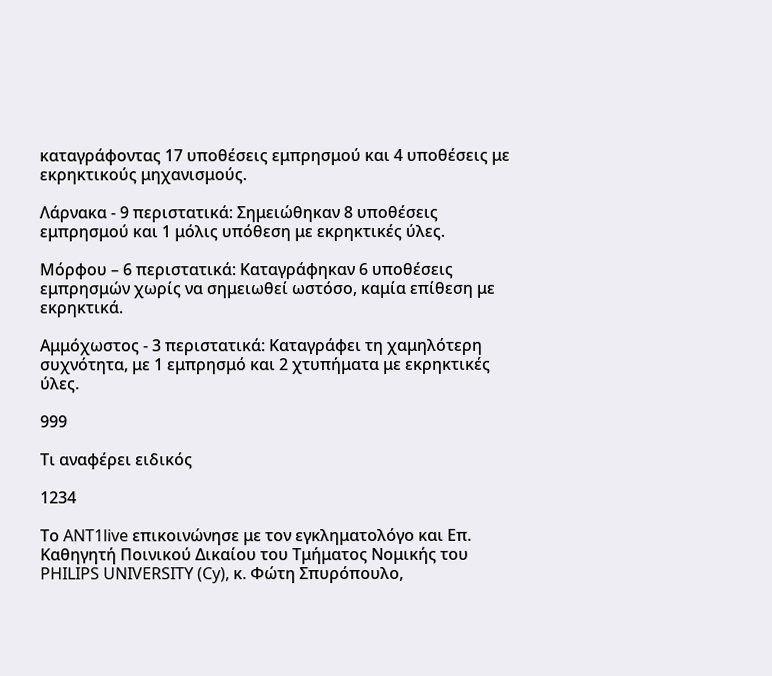καταγράφοντας 17 υποθέσεις εμπρησμού και 4 υποθέσεις με εκρηκτικούς μηχανισμούς.

Λάρνακα - 9 περιστατικά: Σημειώθηκαν 8 υποθέσεις εμπρησμού και 1 μόλις υπόθεση με εκρηκτικές ύλες.

Μόρφου – 6 περιστατικά: Καταγράφηκαν 6 υποθέσεις εμπρησμών χωρίς να σημειωθεί ωστόσο, καμία επίθεση με εκρηκτικά.

Αμμόχωστος - 3 περιστατικά: Καταγράφει τη χαμηλότερη συχνότητα, με 1 εμπρησμό και 2 χτυπήματα με εκρηκτικές ύλες.

999

Τι αναφέρει ειδικός

1234

Το ANT1live επικοινώνησε με τον εγκληματολόγο και Επ. Καθηγητή Ποινικού Δικαίου του Τμήματος Νομικής του PHILIPS UNIVERSITY (Cy), κ. Φώτη Σπυρόπουλο,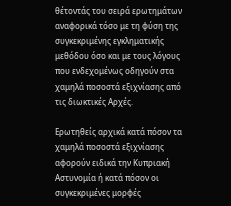θέτοντάς του σειρά ερωτημάτων αναφορικά τόσο με τη φύση της συγκεκριμένης εγκληματικής μεθόδου όσο και με τους λόγους που ενδεχομένως οδηγούν στα χαμηλά ποσοστά εξιχνίασης από τις διωκτικές Αρχές.

Ερωτηθείς αρχικά κατά πόσον τα χαμηλά ποσοστά εξιχνίασης αφορούν ειδικά την Κυπριακή Αστυνομία ή κατά πόσον οι συγκεκριμένες μορφές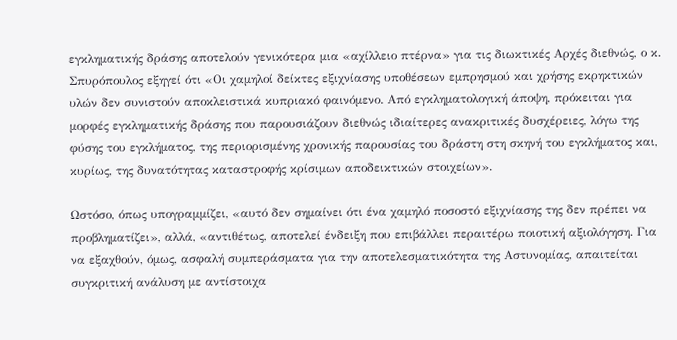εγκληματικής δράσης αποτελούν γενικότερα μια «αχίλλειο πτέρνα» για τις διωκτικές Αρχές διεθνώς, ο κ. Σπυρόπουλος εξηγεί ότι «Οι χαμηλοί δείκτες εξιχνίασης υποθέσεων εμπρησμού και χρήσης εκρηκτικών υλών δεν συνιστούν αποκλειστικά κυπριακό φαινόμενο. Από εγκληματολογική άποψη, πρόκειται για μορφές εγκληματικής δράσης που παρουσιάζουν διεθνώς ιδιαίτερες ανακριτικές δυσχέρειες, λόγω της φύσης του εγκλήματος, της περιορισμένης χρονικής παρουσίας του δράστη στη σκηνή του εγκλήματος και, κυρίως, της δυνατότητας καταστροφής κρίσιμων αποδεικτικών στοιχείων».

Ωστόσο, όπως υπογραμμίζει, «αυτό δεν σημαίνει ότι ένα χαμηλό ποσοστό εξιχνίασης της δεν πρέπει να προβληματίζει», αλλά, «αντιθέτως, αποτελεί ένδειξη που επιβάλλει περαιτέρω ποιοτική αξιολόγηση. Για να εξαχθούν, όμως, ασφαλή συμπεράσματα για την αποτελεσματικότητα της Αστυνομίας, απαιτείται συγκριτική ανάλυση με αντίστοιχα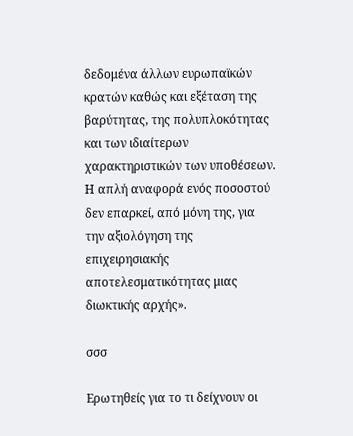δεδομένα άλλων ευρωπαϊκών κρατών καθώς και εξέταση της βαρύτητας, της πολυπλοκότητας και των ιδιαίτερων χαρακτηριστικών των υποθέσεων. Η απλή αναφορά ενός ποσοστού δεν επαρκεί, από μόνη της, για την αξιολόγηση της επιχειρησιακής αποτελεσματικότητας μιας διωκτικής αρχής».

σσσ

Ερωτηθείς για το τι δείχνουν οι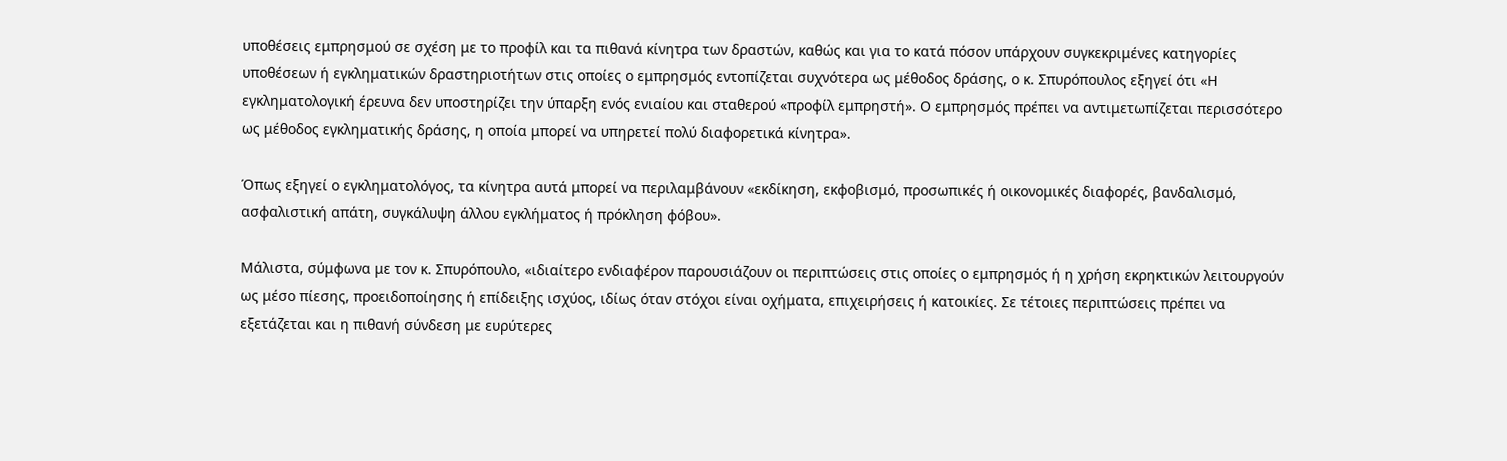υποθέσεις εμπρησμού σε σχέση με το προφίλ και τα πιθανά κίνητρα των δραστών, καθώς και για το κατά πόσον υπάρχουν συγκεκριμένες κατηγορίες υποθέσεων ή εγκληματικών δραστηριοτήτων στις οποίες ο εμπρησμός εντοπίζεται συχνότερα ως μέθοδος δράσης, ο κ. Σπυρόπουλος εξηγεί ότι «Η εγκληματολογική έρευνα δεν υποστηρίζει την ύπαρξη ενός ενιαίου και σταθερού «προφίλ εμπρηστή». Ο εμπρησμός πρέπει να αντιμετωπίζεται περισσότερο ως μέθοδος εγκληματικής δράσης, η οποία μπορεί να υπηρετεί πολύ διαφορετικά κίνητρα».

Όπως εξηγεί ο εγκληματολόγος, τα κίνητρα αυτά μπορεί να περιλαμβάνουν «εκδίκηση, εκφοβισμό, προσωπικές ή οικονομικές διαφορές, βανδαλισμό, ασφαλιστική απάτη, συγκάλυψη άλλου εγκλήματος ή πρόκληση φόβου».

Μάλιστα, σύμφωνα με τον κ. Σπυρόπουλο, «ιδιαίτερο ενδιαφέρον παρουσιάζουν οι περιπτώσεις στις οποίες ο εμπρησμός ή η χρήση εκρηκτικών λειτουργούν ως μέσο πίεσης, προειδοποίησης ή επίδειξης ισχύος, ιδίως όταν στόχοι είναι οχήματα, επιχειρήσεις ή κατοικίες. Σε τέτοιες περιπτώσεις πρέπει να εξετάζεται και η πιθανή σύνδεση με ευρύτερες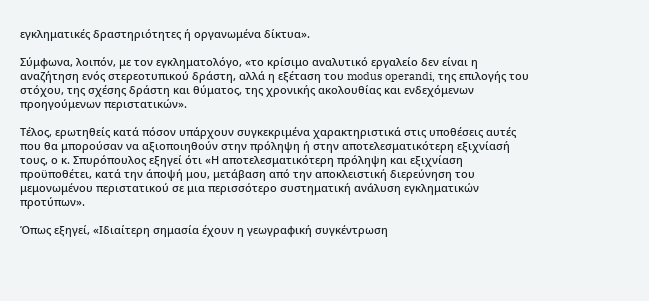εγκληματικές δραστηριότητες ή οργανωμένα δίκτυα».

Σύμφωνα, λοιπόν, με τον εγκληματολόγο, «το κρίσιμο αναλυτικό εργαλείο δεν είναι η αναζήτηση ενός στερεοτυπικού δράστη, αλλά η εξέταση του modus operandi, της επιλογής του στόχου, της σχέσης δράστη και θύματος, της χρονικής ακολουθίας και ενδεχόμενων προηγούμενων περιστατικών».

Τέλος, ερωτηθείς κατά πόσον υπάρχουν συγκεκριμένα χαρακτηριστικά στις υποθέσεις αυτές που θα μπορούσαν να αξιοποιηθούν στην πρόληψη ή στην αποτελεσματικότερη εξιχνίασή τους, ο κ. Σπυρόπουλος εξηγεί ότι «Η αποτελεσματικότερη πρόληψη και εξιχνίαση προϋποθέτει, κατά την άποψή μου, μετάβαση από την αποκλειστική διερεύνηση του μεμονωμένου περιστατικού σε μια περισσότερο συστηματική ανάλυση εγκληματικών προτύπων».

Όπως εξηγεί, «Ιδιαίτερη σημασία έχουν η γεωγραφική συγκέντρωση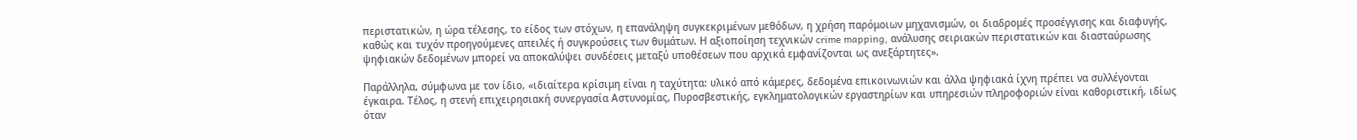περιστατικών, η ώρα τέλεσης, το είδος των στόχων, η επανάληψη συγκεκριμένων μεθόδων, η χρήση παρόμοιων μηχανισμών, οι διαδρομές προσέγγισης και διαφυγής, καθώς και τυχόν προηγούμενες απειλές ή συγκρούσεις των θυμάτων. Η αξιοποίηση τεχνικών crime mapping, ανάλυσης σειριακών περιστατικών και διασταύρωσης ψηφιακών δεδομένων μπορεί να αποκαλύψει συνδέσεις μεταξύ υποθέσεων που αρχικά εμφανίζονται ως ανεξάρτητες».

Παράλληλα, σύμφωνα με τον ίδιο, «ιδιαίτερα κρίσιμη είναι η ταχύτητα: υλικό από κάμερες, δεδομένα επικοινωνιών και άλλα ψηφιακά ίχνη πρέπει να συλλέγονται έγκαιρα. Τέλος, η στενή επιχειρησιακή συνεργασία Αστυνομίας, Πυροσβεστικής, εγκληματολογικών εργαστηρίων και υπηρεσιών πληροφοριών είναι καθοριστική, ιδίως όταν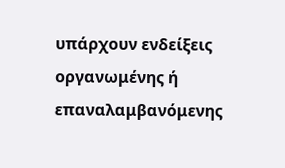υπάρχουν ενδείξεις οργανωμένης ή επαναλαμβανόμενης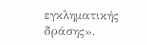εγκληματικής δράσης».